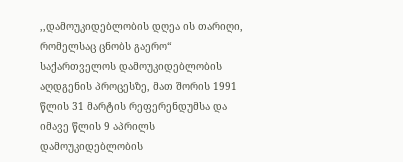,,დამოუკიდებლობის დღეა ის თარიღი, რომელსაც ცნობს გაერო“
საქართველოს დამოუკიდებლობის აღდგენის პროცესზე, მათ შორის 1991 წლის 31 მარტის რეფერენდუმსა და იმავე წლის 9 აპრილს დამოუკიდებლობის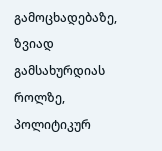გამოცხადებაზე, ზვიად გამსახურდიას როლზე, პოლიტიკურ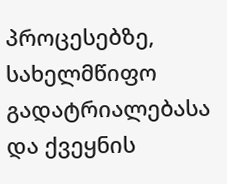პროცესებზე, სახელმწიფო გადატრიალებასა და ქვეყნის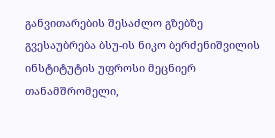განვითარების შესაძლო გზებზე გვესაუბრება ბსუ-ის ნიკო ბერძენიშვილის ინსტიტუტის უფროსი მეცნიერ თანამშრომელი,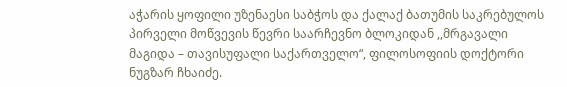აჭარის ყოფილი უზენაესი საბჭოს და ქალაქ ბათუმის საკრებულოს პირველი მოწვევის წევრი საარჩევნო ბლოკიდან ,,მრგავალი მაგიდა – თავისუფალი საქართველო“, ფილოსოფიის დოქტორი ნუგზარ ჩხაიძე.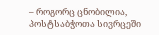– როგორც ცნობილია, პოსტსაბჭოთა სივრცეში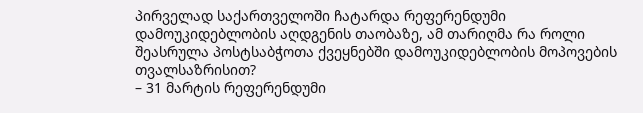პირველად საქართველოში ჩატარდა რეფერენდუმი დამოუკიდებლობის აღდგენის თაობაზე, ამ თარიღმა რა როლი შეასრულა პოსტსაბჭოთა ქვეყნებში დამოუკიდებლობის მოპოვების თვალსაზრისით?
– 31 მარტის რეფერენდუმი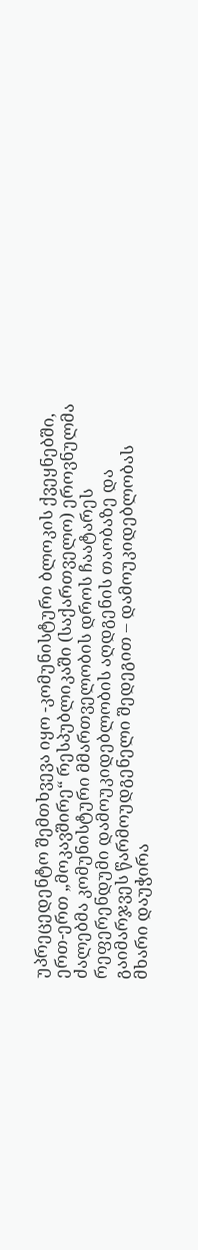უპრეცედენტო შემთხვევა იყო -კომუნისტური ბლოკის ქვეყნებში, ერთ-ერთ „მოკავშირე“ რესპუბლიკაში (საქართველო) ეროვნულმა ძალებმა კომუნისტური მმართველობის დროს ჩაატარეს რეფერენდუმი დამოუკიდებლობის აღდგენის თაობაზე და გაიმარჯვეს წარმოუდგენელი შედეგით – დამოუკიდებლობას მხარი დაუჭირა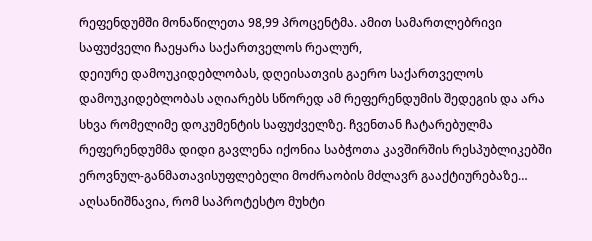რეფენდუმში მონაწილეთა 98,99 პროცენტმა. ამით სამართლებრივი საფუძველი ჩაეყარა საქართველოს რეალურ,
დეიურე დამოუკიდებლობას, დღეისათვის გაერო საქართველოს დამოუკიდებლობას აღიარებს სწორედ ამ რეფერენდუმის შედეგის და არა სხვა რომელიმე დოკუმენტის საფუძველზე. ჩვენთან ჩატარებულმა რეფერენდუმმა დიდი გავლენა იქონია საბჭოთა კავშირშის რესპუბლიკებში ეროვნულ-განმათავისუფლებელი მოძრაობის მძლავრ გააქტიურებაზე… აღსანიშნავია, რომ საპროტესტო მუხტი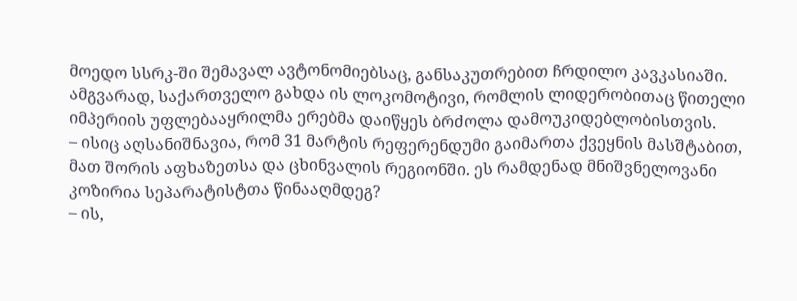მოედო სსრკ-ში შემავალ ავტონომიებსაც, განსაკუთრებით ჩრდილო კავკასიაში. ამგვარად, საქართველო გახდა ის ლოკომოტივი, რომლის ლიდერობითაც წითელი იმპერიის უფლებააყრილმა ერებმა დაიწყეს ბრძოლა დამოუკიდებლობისთვის.
– ისიც აღსანიშნავია, რომ 31 მარტის რეფერენდუმი გაიმართა ქვეყნის მასშტაბით, მათ შორის აფხაზეთსა და ცხინვალის რეგიონში. ეს რამდენად მნიშვნელოვანი კოზირია სეპარატისტთა წინააღმდეგ?
– ის,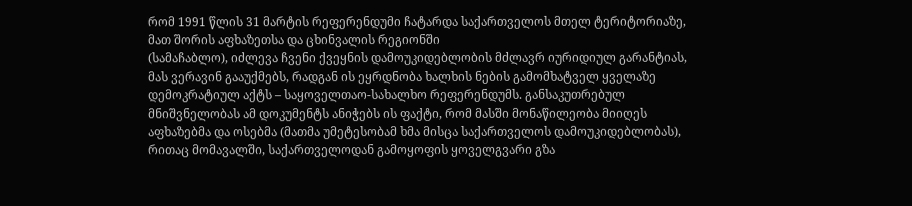რომ 1991 წლის 31 მარტის რეფერენდუმი ჩატარდა საქართველოს მთელ ტერიტორიაზე, მათ შორის აფხაზეთსა და ცხინვალის რეგიონში
(სამაჩაბლო), იძლევა ჩვენი ქვეყნის დამოუკიდებლობის მძლავრ იურიდიულ გარანტიას, მას ვერავინ გააუქმებს, რადგან ის ეყრდნობა ხალხის ნების გამომხატველ ყველაზე დემოკრატიულ აქტს – საყოველთაო-სახალხო რეფერენდუმს. განსაკუთრებულ მნიშვნელობას ამ დოკუმენტს ანიჭებს ის ფაქტი, რომ მასში მონაწილეობა მიიღეს აფხაზებმა და ოსებმა (მათმა უმეტესობამ ხმა მისცა საქართველოს დამოუკიდებლობას), რითაც მომავალში, საქართველოდან გამოყოფის ყოველგვარი გზა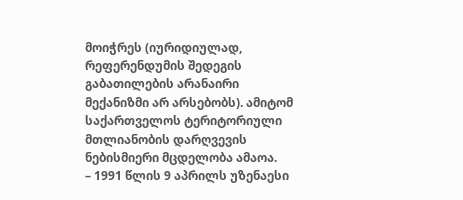მოიჭრეს (იურიდიულად, რეფერენდუმის შედეგის გაბათილების არანაირი მექანიზმი არ არსებობს). ამიტომ საქართველოს ტერიტორიული მთლიანობის დარღვევის ნებისმიერი მცდელობა ამაოა.
– 1991 წლის 9 აპრილს უზენაესი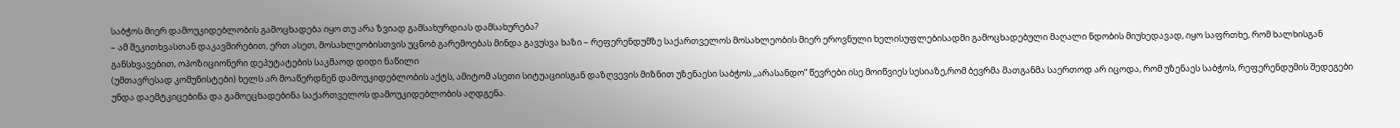საბჭოს მიერ დამოუკიდებლობის გამოცხადება იყო თუ არა ზვიად გამსახურდიას დამსახურება?
– ამ შეკითხვასთან დაკავშირებით, ერთ ასეთ, მოსახლეობისთვის უცნობ გარემოებას მინდა გავუსვა ხაზი – რეფერენდუმზე საქართველოს მოსახლეობის მიერ ეროვნული ხელისუფლებისადმი გამოცხადებული მაღალი ნდობის მიუხედავად, იყო საფრთხე, რომ ხალხისგან განსხვავებით, ოპოზიციონერი დეპუტატების საკმაოდ დიდი ნაწილი
(უმთავრესად კომუნისტები) ხელს არ მოაწერდნენ დამოუკიდებლობის აქტს, ამიტომ ასეთი სიტუაციისგან დაზღვევის მიზნით უზენაესი საბჭოს ,,არასანდო“ წევრები ისე მოიწვიეს სესიაზე,რომ ბევრმა მათგანმა საერთოდ არ იცოდა, რომ უზენაეს საბჭოს, რეფერენდუმის შედეგები უნდა დაემტკიცებინა და გამოეცხადებინა საქართველოს დამოუკიდებლობის აღდგენა.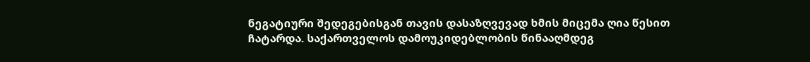ნეგატიური შედეგებისგან თავის დასაზღვევად ხმის მიცემა ღია წესით ჩატარდა. საქართველოს დამოუკიდებლობის წინააღმდეგ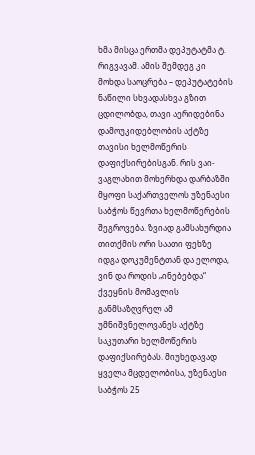ხმა მისცა ერთმა დეპუტატმა ტ. რიგვავამ. ამის შემდეგ კი მოხდა საოცრება – დეპუტატების ნაწილი სხვადასხვა გზით ცდილობდა, თავი აერიდებინა დამოუკიდებლობის აქტზე თავისი ხელმოწერის დაფიქსირებისგან. რის ვაი-ვაგლახით მოხერხდა დარბაზში მყოფი საქართველოს უზენაესი საბჭოს წევრთა ხელმოწერების შეგროვება. ზვიად გამსახურდია თითქმის ორი საათი ფეხზე იდგა დოკუმენტთან და ელოდა, ვინ და როდის „ინებებდა“ ქვეყნის მომავლის განმსაზღვრელ ამ უმნიშვნელოვანეს აქტზე საკუთარი ხელმოწერის დაფიქსირებას. მიუხედავად ყველა მცდელობისა, უზენაესი საბჭოს 25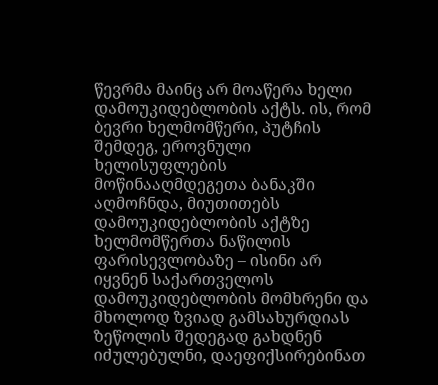წევრმა მაინც არ მოაწერა ხელი დამოუკიდებლობის აქტს. ის, რომ ბევრი ხელმომწერი, პუტჩის შემდეგ, ეროვნული ხელისუფლების მოწინააღმდეგეთა ბანაკში აღმოჩნდა, მიუთითებს დამოუკიდებლობის აქტზე ხელმომწერთა ნაწილის ფარისევლობაზე – ისინი არ იყვნენ საქართველოს დამოუკიდებლობის მომხრენი და მხოლოდ ზვიად გამსახურდიას ზეწოლის შედეგად გახდნენ იძულებულნი, დაეფიქსირებინათ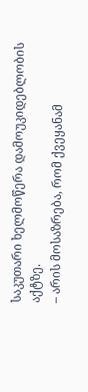საკუთარი ხელმოწერა დამოუკიდებლობის აქტზე.
– არის მოსაზრება, რომ ქვეყანამ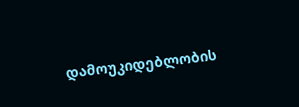დამოუკიდებლობის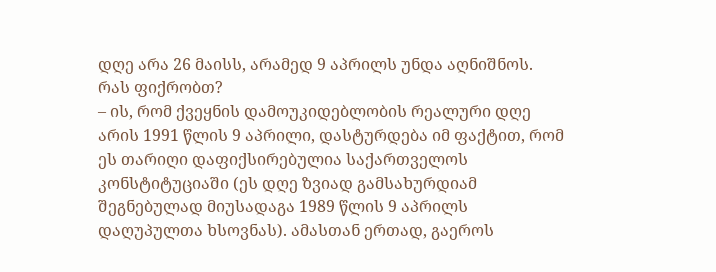დღე არა 26 მაისს, არამედ 9 აპრილს უნდა აღნიშნოს. რას ფიქრობთ?
– ის, რომ ქვეყნის დამოუკიდებლობის რეალური დღე არის 1991 წლის 9 აპრილი, დასტურდება იმ ფაქტით, რომ ეს თარიღი დაფიქსირებულია საქართველოს კონსტიტუციაში (ეს დღე ზვიად გამსახურდიამ შეგნებულად მიუსადაგა 1989 წლის 9 აპრილს დაღუპულთა ხსოვნას). ამასთან ერთად, გაეროს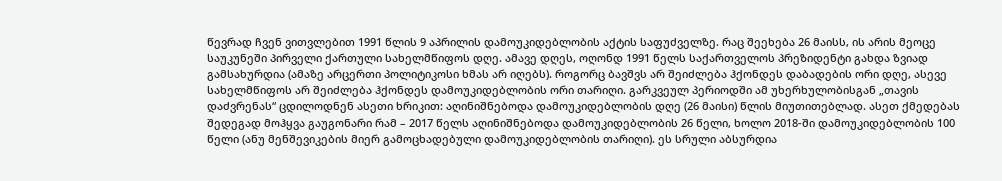წევრად ჩვენ ვითვლებით 1991 წლის 9 აპრილის დამოუკიდებლობის აქტის საფუძველზე. რაც შეეხება 26 მაისს, ის არის მეოცე საუკუნეში პირველი ქართული სახელმწიფოს დღე. ამავე დღეს, ოღონდ 1991 წელს საქართველოს პრეზიდენტი გახდა ზვიად გამსახურდია (ამაზე არცერთი პოლიტიკოსი ხმას არ იღებს). როგორც ბავშვს არ შეიძლება ჰქონდეს დაბადების ორი დღე, ასევე სახელმწიფოს არ შეიძლება ჰქონდეს დამოუკიდებლობის ორი თარიღი. გარკვეულ პერიოდში ამ უხერხულობისგან „თავის დაძვრენას“ ცდილოდნენ ასეთი ხრიკით: აღინიშნებოდა დამოუკიდებლობის დღე (26 მაისი) წლის მიუთითებლად. ასეთ ქმედებას შედეგად მოჰყვა გაუგონარი რამ – 2017 წელს აღინიშნებოდა დამოუკიდებლობის 26 წელი, ხოლო 2018-ში დამოუკიდებლობის 100 წელი (ანუ მენშევიკების მიერ გამოცხადებული დამოუკიდებლობის თარიღი). ეს სრული აბსურდია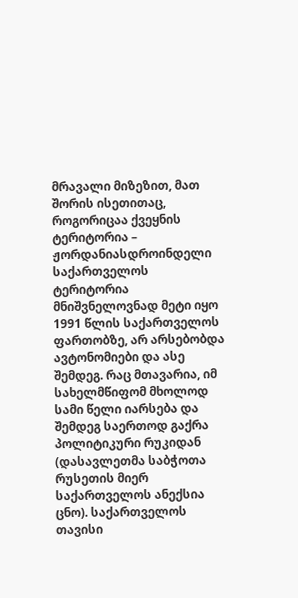მრავალი მიზეზით, მათ შორის ისეთითაც, როგორიცაა ქვეყნის ტერიტორია – ჟორდანიასდროინდელი საქართველოს ტერიტორია მნიშვნელოვნად მეტი იყო 1991 წლის საქართველოს ფართობზე, არ არსებობდა ავტონომიები და ასე შემდეგ. რაც მთავარია, იმ სახელმწიფომ მხოლოდ სამი წელი იარსება და შემდეგ საერთოდ გაქრა პოლიტიკური რუკიდან (დასავლეთმა საბჭოთა რუსეთის მიერ საქართველოს ანექსია ცნო). საქართველოს თავისი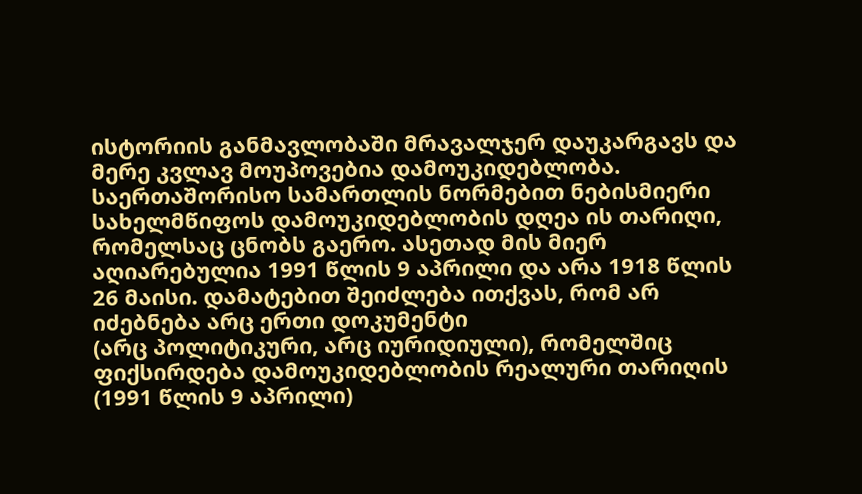ისტორიის განმავლობაში მრავალჯერ დაუკარგავს და მერე კვლავ მოუპოვებია დამოუკიდებლობა. საერთაშორისო სამართლის ნორმებით ნებისმიერი სახელმწიფოს დამოუკიდებლობის დღეა ის თარიღი, რომელსაც ცნობს გაერო. ასეთად მის მიერ აღიარებულია 1991 წლის 9 აპრილი და არა 1918 წლის 26 მაისი. დამატებით შეიძლება ითქვას, რომ არ იძებნება არც ერთი დოკუმენტი
(არც პოლიტიკური, არც იურიდიული), რომელშიც ფიქსირდება დამოუკიდებლობის რეალური თარიღის (1991 წლის 9 აპრილი)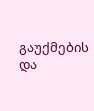გაუქმების და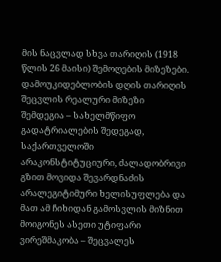მის ნაცვლად სხვა თარიღის (1918 წლის 26 მაისი) შემოღების მიზეზები. დამოუკიდებლობის დღის თარიღის შეცვლის რეალური მიზეზი შემდეგია – სახელმწიფო გადატრიალების შედეგად, საქართველოში არაკონსტიტუციური, ძალადობრივი გზით მოვიდა შევარდნაძის არალეგიტიმური ხელისუფლება და მათ ამ ჩიხიდან გამოსვლის მიზნით მოიგონეს ასეთი უტიფარი ვირეშმაკობა – შეცვალეს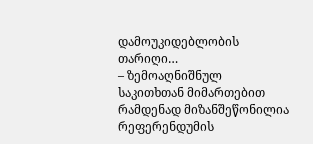დამოუკიდებლობის თარიღი…
– ზემოაღნიშნულ საკითხთან მიმართებით რამდენად მიზანშეწონილია რეფერენდუმის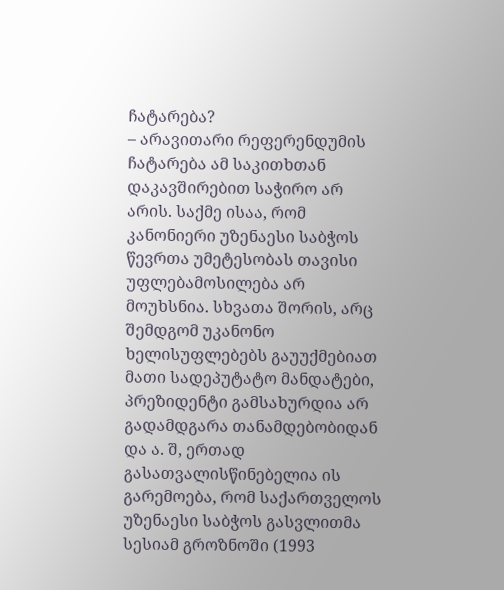ჩატარება?
– არავითარი რეფერენდუმის ჩატარება ამ საკითხთან დაკავშირებით საჭირო არ არის. საქმე ისაა, რომ კანონიერი უზენაესი საბჭოს წევრთა უმეტესობას თავისი უფლებამოსილება არ მოუხსნია. სხვათა შორის, არც შემდგომ უკანონო ხელისუფლებებს გაუუქმებიათ მათი სადეპუტატო მანდატები, პრეზიდენტი გამსახურდია არ გადამდგარა თანამდებობიდან და ა. შ, ერთად გასათვალისწინებელია ის გარემოება, რომ საქართველოს უზენაესი საბჭოს გასვლითმა სესიამ გროზნოში (1993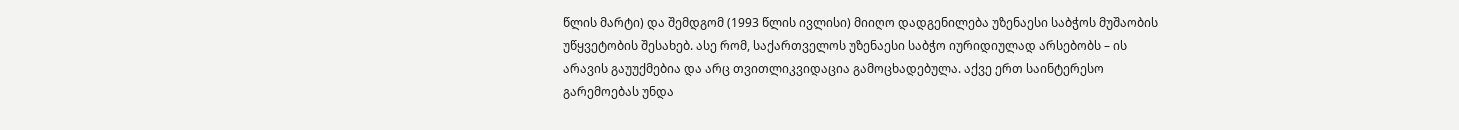წლის მარტი) და შემდგომ (1993 წლის ივლისი) მიიღო დადგენილება უზენაესი საბჭოს მუშაობის უწყვეტობის შესახებ. ასე რომ, საქართველოს უზენაესი საბჭო იურიდიულად არსებობს – ის არავის გაუუქმებია და არც თვითლიკვიდაცია გამოცხადებულა. აქვე ერთ საინტერესო გარემოებას უნდა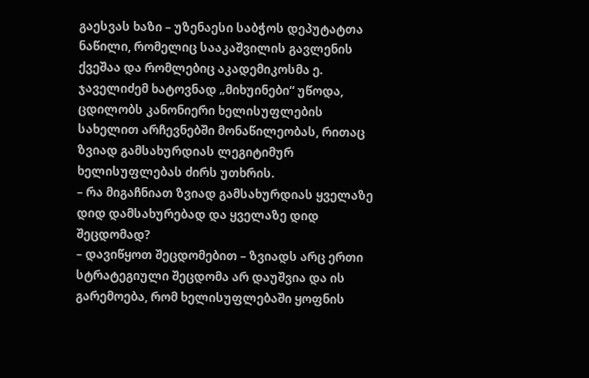გაესვას ხაზი – უზენაესი საბჭოს დეპუტატთა ნაწილი, რომელიც სააკაშვილის გავლენის ქვეშაა და რომლებიც აკადემიკოსმა ე. ჯაველიძემ ხატოვნად „მიხუინები“ უწოდა, ცდილობს კანონიერი ხელისუფლების სახელით არჩევნებში მონაწილეობას, რითაც ზვიად გამსახურდიას ლეგიტიმურ ხელისუფლებას ძირს უთხრის.
– რა მიგაჩნიათ ზვიად გამსახურდიას ყველაზე დიდ დამსახურებად და ყველაზე დიდ შეცდომად?
– დავიწყოთ შეცდომებით – ზვიადს არც ერთი სტრატეგიული შეცდომა არ დაუშვია და ის გარემოება, რომ ხელისუფლებაში ყოფნის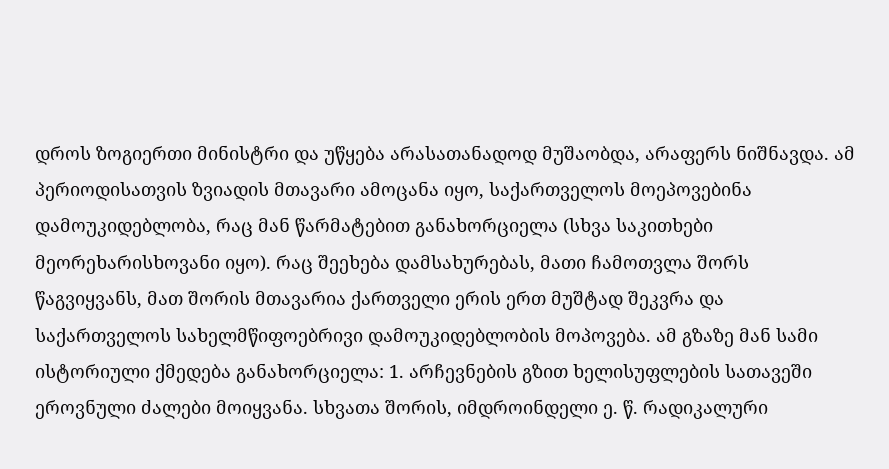დროს ზოგიერთი მინისტრი და უწყება არასათანადოდ მუშაობდა, არაფერს ნიშნავდა. ამ პერიოდისათვის ზვიადის მთავარი ამოცანა იყო, საქართველოს მოეპოვებინა დამოუკიდებლობა, რაც მან წარმატებით განახორციელა (სხვა საკითხები მეორეხარისხოვანი იყო). რაც შეეხება დამსახურებას, მათი ჩამოთვლა შორს წაგვიყვანს, მათ შორის მთავარია ქართველი ერის ერთ მუშტად შეკვრა და საქართველოს სახელმწიფოებრივი დამოუკიდებლობის მოპოვება. ამ გზაზე მან სამი ისტორიული ქმედება განახორციელა: 1. არჩევნების გზით ხელისუფლების სათავეში ეროვნული ძალები მოიყვანა. სხვათა შორის, იმდროინდელი ე. წ. რადიკალური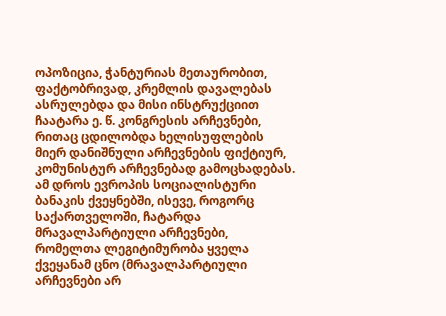ოპოზიცია, ჭანტურიას მეთაურობით, ფაქტობრივად, კრემლის დავალებას ასრულებდა და მისი ინსტრუქციით ჩაატარა ე. წ. კონგრესის არჩევნები, რითაც ცდილობდა ხელისუფლების მიერ დანიშნული არჩევნების ფიქტიურ, კომუნისტურ არჩევნებად გამოცხადებას. ამ დროს ევროპის სოციალისტური ბანაკის ქვეყნებში, ისევე, როგორც საქართველოში, ჩატარდა მრავალპარტიული არჩევნები, რომელთა ლეგიტიმურობა ყველა ქვეყანამ ცნო (მრავალპარტიული არჩევნები არ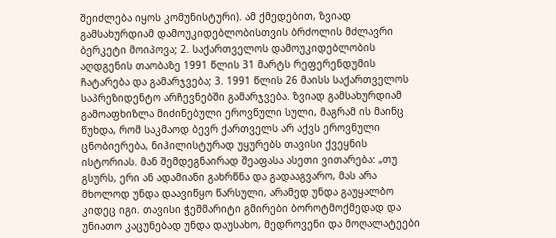შეიძლება იყოს კომუნისტური). ამ ქმედებით, ზვიად გამსახურდიამ დამოუკიდებლობისთვის ბრძოლის მძლავრი ბერკეტი მოიპოვა; 2. საქართველოს დამოუკიდებლობის აღდგენის თაობაზე 1991 წლის 31 მარტს რეფერენდუმის ჩატარება და გამარჯვება; 3. 1991 წლის 26 მაისს საქართველოს საპრეზიდენტო არჩევნებში გამარჯვება. ზვიად გამსახურდიამ გამოაფხიზლა მიძინებული ეროვნული სული, მაგრამ ის მაინც წუხდა, რომ საკმაოდ ბევრ ქართველს არ აქვს ეროვნული ცნობიერება, ნიჰილისტურად უყურებს თავისი ქვეყნის ისტორიას. მან შემდეგნაირად შეაფასა ასეთი ვითარება: „თუ გსურს, ერი ან ადამიანი გახრწნა და გადააგვარო, მას არა მხოლოდ უნდა დაავიწყო წარსული, არამედ უნდა გაუყალბო კიდეც იგი. თავისი ჭეშმარიტი გმირები ბოროტმოქმედად და უნიათო კაცუნებად უნდა დაუსახო, მედროვენი და მოღალატეები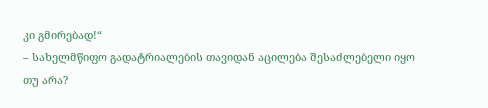კი გმირებად!“
– სახელმწიფო გადატრიალების თავიდან აცილება შესაძლებელი იყო თუ არა?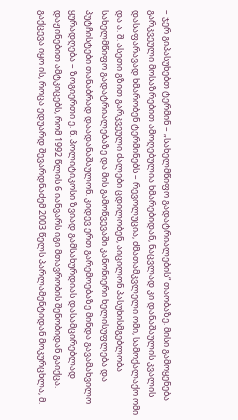– ჯერ გიპასუხებთ ტერმინ – „სახელმწიფო გადატრიალების“ თაობაზე. მისი გამოყენება გარკვეული მოსაზრებით ამოღებულია ხმარებიდან, ნაცვლად კი დანაშაულის კვალის დასაფარავად ხმარობენ ტერმინებს – რევოლუცია, ძმათამკვლელი ომი, სამოქალაქო ომი და ა. შ. ასეთი გზით გარკვეული ძალები ცდილობენ, აიცილონ პასუხისმგებლობა სახელმწიფო გადატრიალებაზე და მის გამოწვევაში კანონიერი ხელისუფლება და პუტჩისტები თანაბრად დაადანაშაულონ. კიდევ ერთ გარემოებაზე მინდა გავამახვილო ყურადღება – ზოგიერთი ე. წ. პოლიტიკოსი ზვიად გამსახურდიას დასამცირებლად დაჟინებით ამტკიცებს, რომ 1992 წლის 6 იანვარს იგი მთავრობის შენობიდან გაიქცა.
გაქცევა იყო ის, როცა ედუარდ შევარდნაძემ 2003 წელს პარლამენტიდან მოკურცხლა, მ.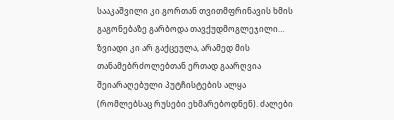სააკაშვილი კი გორთან თვითმფრინავის ხმის გაგონებაზე გარბოდა თავქუდმოგლეჯილი… ზვიადი კი არ გაქცეულა, არამედ მის თანამებრძოლებთან ერთად გაარღვია შეიარაღებული პუტჩისტების ალყა (რომლებსაც რუსები ეხმარებოდნენ). ძალები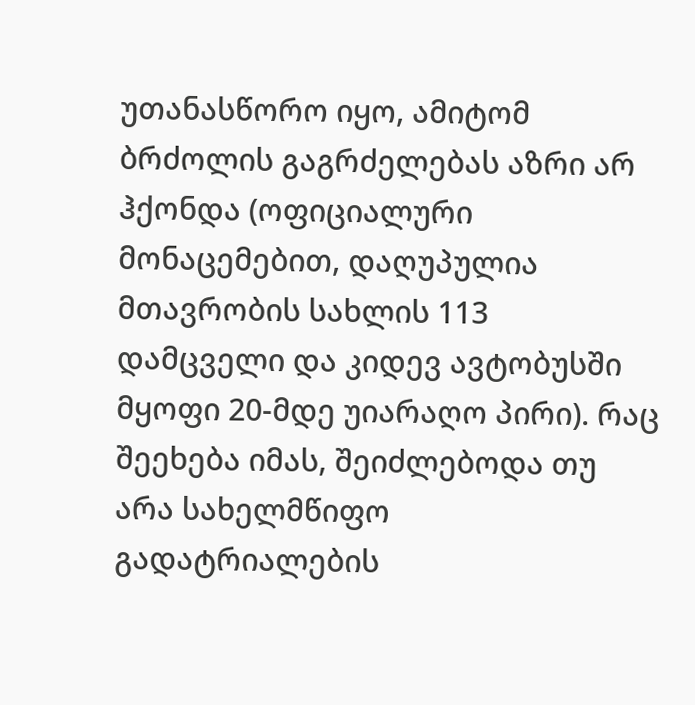უთანასწორო იყო, ამიტომ ბრძოლის გაგრძელებას აზრი არ ჰქონდა (ოფიციალური მონაცემებით, დაღუპულია მთავრობის სახლის 113 დამცველი და კიდევ ავტობუსში მყოფი 20-მდე უიარაღო პირი). რაც შეეხება იმას, შეიძლებოდა თუ არა სახელმწიფო გადატრიალების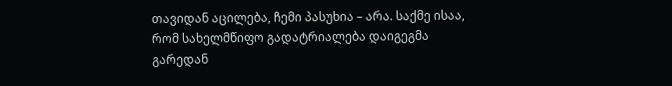თავიდან აცილება, ჩემი პასუხია – არა. საქმე ისაა, რომ სახელმწიფო გადატრიალება დაიგეგმა გარედან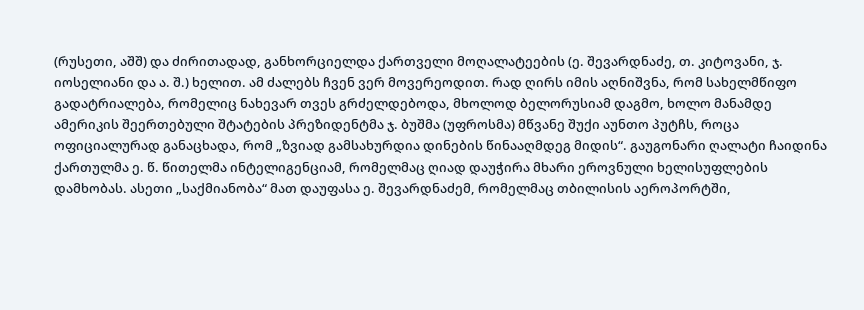(რუსეთი, აშშ) და ძირითადად, განხორციელდა ქართველი მოღალატეების (ე. შევარდნაძე, თ. კიტოვანი, ჯ. იოსელიანი და ა. შ.) ხელით. ამ ძალებს ჩვენ ვერ მოვერეოდით. რად ღირს იმის აღნიშვნა, რომ სახელმწიფო გადატრიალება, რომელიც ნახევარ თვეს გრძელდებოდა, მხოლოდ ბელორუსიამ დაგმო, ხოლო მანამდე ამერიკის შეერთებული შტატების პრეზიდენტმა ჯ. ბუშმა (უფროსმა) მწვანე შუქი აუნთო პუტჩს, როცა ოფიციალურად განაცხადა, რომ „ზვიად გამსახურდია დინების წინააღმდეგ მიდის“. გაუგონარი ღალატი ჩაიდინა ქართულმა ე. წ. წითელმა ინტელიგენციამ, რომელმაც ღიად დაუჭირა მხარი ეროვნული ხელისუფლების დამხობას. ასეთი „საქმიანობა“ მათ დაუფასა ე. შევარდნაძემ, რომელმაც თბილისის აეროპორტში,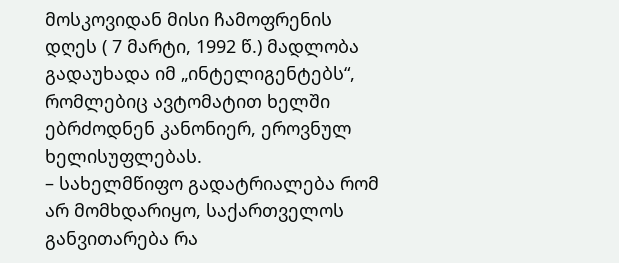მოსკოვიდან მისი ჩამოფრენის დღეს ( 7 მარტი, 1992 წ.) მადლობა გადაუხადა იმ „ინტელიგენტებს“, რომლებიც ავტომატით ხელში ებრძოდნენ კანონიერ, ეროვნულ ხელისუფლებას.
– სახელმწიფო გადატრიალება რომ არ მომხდარიყო, საქართველოს განვითარება რა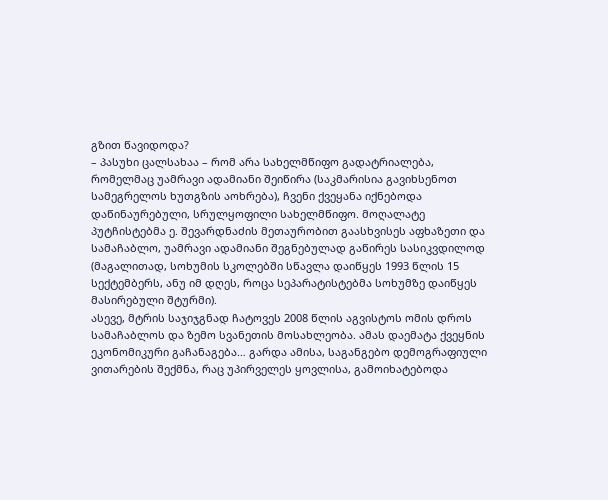გზით წავიდოდა?
– პასუხი ცალსახაა – რომ არა სახელმწიფო გადატრიალება, რომელმაც უამრავი ადამიანი შეიწირა (საკმარისია გავიხსენოთ სამეგრელოს ხუთგზის აოხრება), ჩვენი ქვეყანა იქნებოდა დაწინაურებული, სრულყოფილი სახელმწიფო. მოღალატე პუტჩისტებმა ე. შევარდნაძის მეთაურობით გაასხვისეს აფხაზეთი და სამაჩაბლო, უამრავი ადამიანი შეგნებულად გაწირეს სასიკვდილოდ (მაგალითად, სოხუმის სკოლებში სწავლა დაიწყეს 1993 წლის 15 სექტემბერს, ანუ იმ დღეს, როცა სეპარატისტებმა სოხუმზე დაიწყეს მასირებული შტურმი).
ასევე, მტრის საჯიჯგნად ჩატოვეს 2008 წლის აგვისტოს ომის დროს სამაჩაბლოს და ზემო სვანეთის მოსახლეობა. ამას დაემატა ქვეყნის ეკონომიკური გაჩანაგება… გარდა ამისა, საგანგებო დემოგრაფიული ვითარების შექმნა, რაც უპირველეს ყოვლისა, გამოიხატებოდა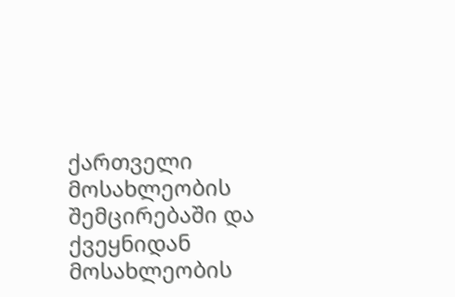ქართველი მოსახლეობის შემცირებაში და ქვეყნიდან მოსახლეობის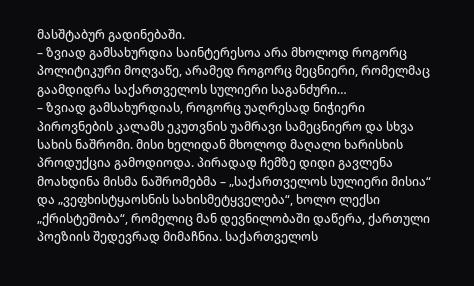მასშტაბურ გადინებაში.
– ზვიად გამსახურდია საინტერესოა არა მხოლოდ როგორც პოლიტიკური მოღვაწე, არამედ როგორც მეცნიერი, რომელმაც გაამდიდრა საქართველოს სულიერი საგანძური…
– ზვიად გამსახურდიას, როგორც უაღრესად ნიჭიერი პიროვნების კალამს ეკუთვნის უამრავი სამეცნიერო და სხვა სახის ნაშრომი. მისი ხელიდან მხოლოდ მაღალი ხარისხის პროდუქცია გამოდიოდა. პირადად ჩემზე დიდი გავლენა მოახდინა მისმა ნაშრომებმა – „საქართველოს სულიერი მისია“ და „ვეფხისტყაოსნის სახისმეტყველება“, ხოლო ლექსი „ქრისტეშობა“, რომელიც მან დევნილობაში დაწერა, ქართული პოეზიის შედევრად მიმაჩნია. საქართველოს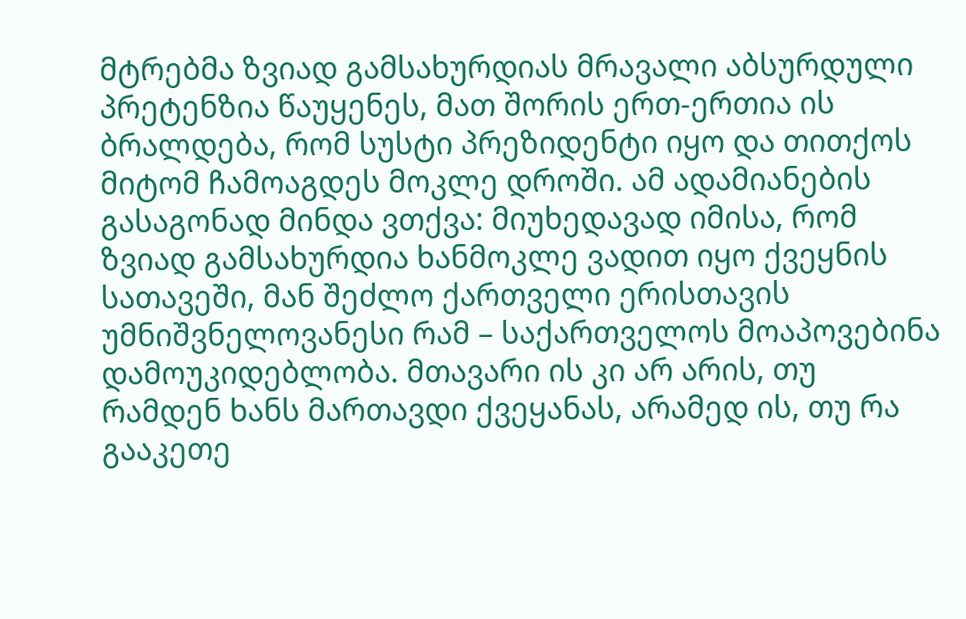მტრებმა ზვიად გამსახურდიას მრავალი აბსურდული პრეტენზია წაუყენეს, მათ შორის ერთ-ერთია ის ბრალდება, რომ სუსტი პრეზიდენტი იყო და თითქოს მიტომ ჩამოაგდეს მოკლე დროში. ამ ადამიანების გასაგონად მინდა ვთქვა: მიუხედავად იმისა, რომ ზვიად გამსახურდია ხანმოკლე ვადით იყო ქვეყნის სათავეში, მან შეძლო ქართველი ერისთავის უმნიშვნელოვანესი რამ – საქართველოს მოაპოვებინა დამოუკიდებლობა. მთავარი ის კი არ არის, თუ რამდენ ხანს მართავდი ქვეყანას, არამედ ის, თუ რა გააკეთე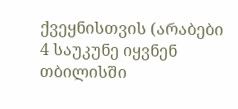ქვეყნისთვის (არაბები 4 საუკუნე იყვნენ თბილისში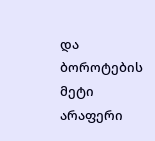და ბოროტების მეტი არაფერი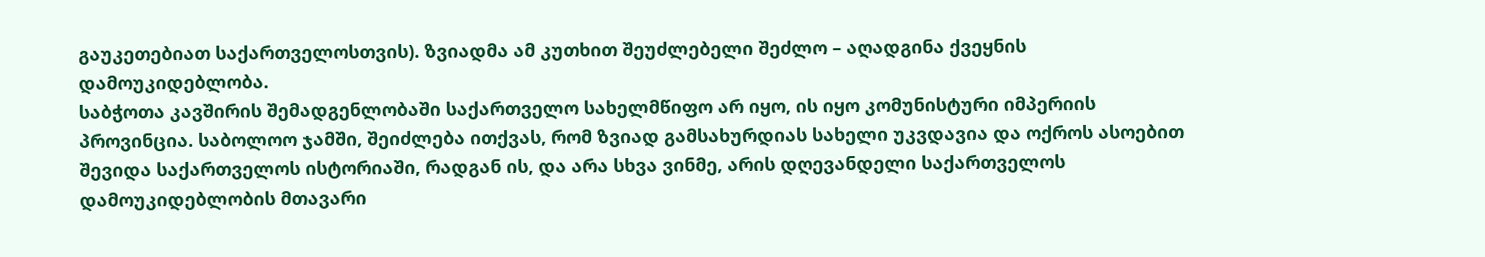გაუკეთებიათ საქართველოსთვის). ზვიადმა ამ კუთხით შეუძლებელი შეძლო – აღადგინა ქვეყნის დამოუკიდებლობა.
საბჭოთა კავშირის შემადგენლობაში საქართველო სახელმწიფო არ იყო, ის იყო კომუნისტური იმპერიის პროვინცია. საბოლოო ჯამში, შეიძლება ითქვას, რომ ზვიად გამსახურდიას სახელი უკვდავია და ოქროს ასოებით შევიდა საქართველოს ისტორიაში, რადგან ის, და არა სხვა ვინმე, არის დღევანდელი საქართველოს დამოუკიდებლობის მთავარი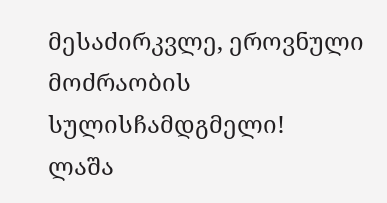მესაძირკვლე, ეროვნული მოძრაობის სულისჩამდგმელი!
ლაშა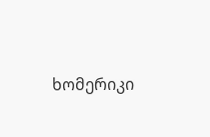ხომერიკი